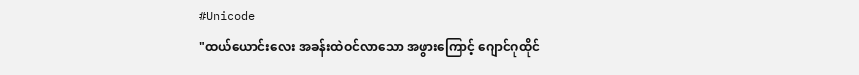#Unicode
"ထယ်ယောင်းလေး အခန်းထဲဝင်လာသော အဖွားကြောင့် ဂျောင်ဂုထိုင်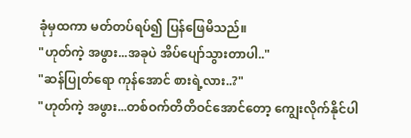ခုံမှထကာ မတ်တပ်ရပ်၍ ပြန်ဖြေမိသည်။
"ဟုတ်ကဲ့ အဖွား...အခုပဲ အိပ်ပျော်သွားတာပါ.."
"ဆန်ပြုတ်ရော ကုန်အောင် စားရဲ့လား..?"
"ဟုတ်ကဲ့ အဖွား...တစ်ဝက်တိတိဝင်အောင်တော့ ကျွေးလိုက်နိုင်ပါ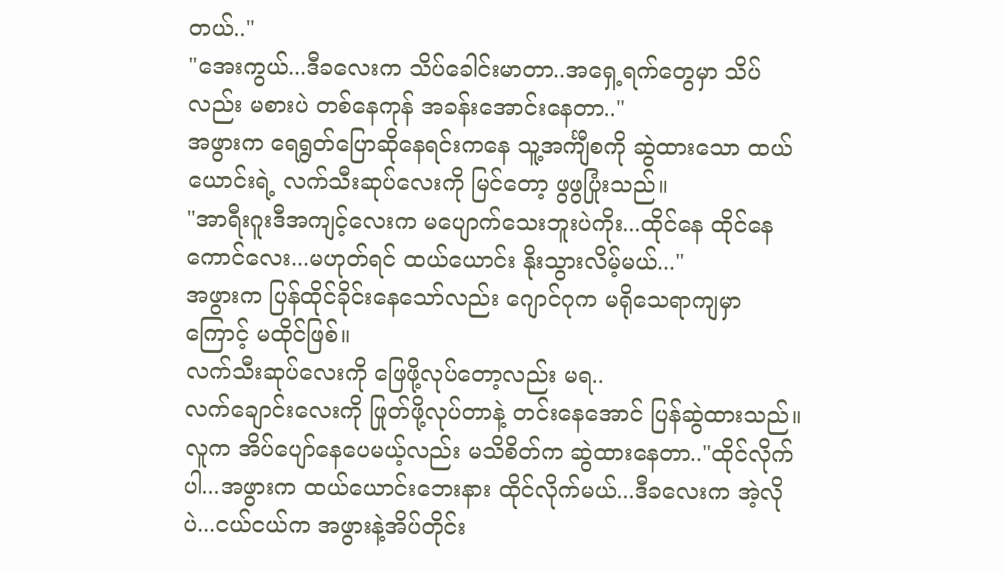တယ်.."
"အေးကွယ်...ဒီခလေးက သိပ်ခေါင်းမာတာ..အရှေ့ရက်တွေမှာ သိပ်လည်း မစားပဲ တစ်နေကုန် အခန်းအောင်းနေတာ.."
အဖွားက ရေရွတ်ပြောဆိုနေရင်းကနေ သူ့အင်္ကျီစကို ဆွဲထားသော ထယ်ယောင်းရဲ့ လက်သီးဆုပ်လေးကို မြင်တော့ ဖွဖွပြုံးသည်။
"အာရီးဂူးဒီအကျင့်လေးက မပျောက်သေးဘူးပဲကိုး...ထိုင်နေ ထိုင်နေ ကောင်လေး...မဟုတ်ရင် ထယ်ယောင်း နိုးသွားလိမ့်မယ်..."
အဖွားက ပြန်ထိုင်ခိုင်းနေသော်လည်း ဂျောင်ဂုက မရိုသေရာကျမှာကြောင့် မထိုင်ဖြစ်။
လက်သီးဆုပ်လေးကို ဖြေဖို့လုပ်တော့လည်း မရ..
လက်ချောင်းလေးကို ဖြုတ်ဖို့လုပ်တာနဲ့ တင်းနေအောင် ပြန်ဆွဲထားသည်။
လူက အိပ်ပျော်နေပေမယ့်လည်း မသိစိတ်က ဆွဲထားနေတာ.."ထိုင်လိုက်ပါ...အဖွားက ထယ်ယောင်းဘေးနား ထိုင်လိုက်မယ်...ဒီခလေးက အဲ့လိုပဲ...ငယ်ငယ်က အဖွားနဲ့အိပ်တိုင်း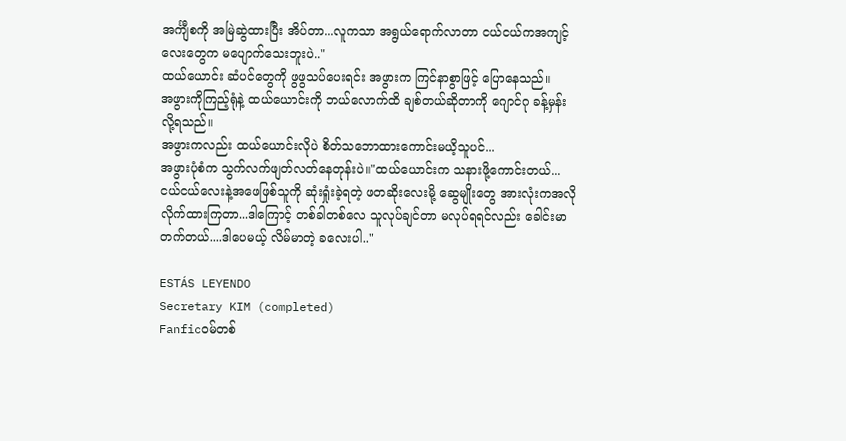အင်္ကျီစကို အမြဲဆွဲထားပြီး အိပ်တာ...လူကသာ အရွယ်ရောက်လာတာ ငယ်ငယ်ကအကျင့်လေးတွေက မပျောက်သေးဘူးပဲ.."
ထယ်ယောင်း ဆံပင်တွေကို ဖွဖွသပ်ပေးရင်း အဖွားက ကြင်နာစွာဖြင့် ပြောနေသည်။
အဖွားကိုကြည့်ရုံနဲ့ ထယ်ယောင်းကို ဘယ်လောက်ထိ ချစ်တယ်ဆိုတာကို ဂျောင်ဂု ခန့်မှန်းလို့ရသည်။
အဖွားကလည်း ထယ်ယောင်းလိုပဲ စိတ်သဘောထားကောင်းမယိ့သူပင်...
အဖွားပုံစံက သွက်လက်ဖျတ်လတ်နေတုန်းပဲ။"ထယ်ယောင်းက သနားဖို့ကောင်းတယ်...ငယ်ငယ်လေးနဲ့အဖေဖြစ်သူကို ဆုံးရှုံးခဲ့ရတဲ့ ဖတဆိုးလေးမို့ ဆွေမျိုးတွေ အားလုံးကအလိုလိုက်ထားကြတာ...ဒါကြောင့် တစ်ခါတစ်လေ သူလုပ်ချင်တာ မလုပ်ရရင်လည်း ခေါင်းမာတက်တယ်....ဒါပေမယ့် လိမ်မာတဲ့ ခလေးပါ.."

ESTÁS LEYENDO
Secretary KIM (completed)
Fanficဝမ်တစ်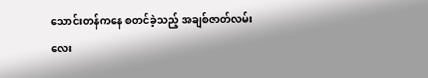သောင်းတန်ကနေ စတင်ခဲ့သည့် အချစ်ဇာတ်လမ်းလေး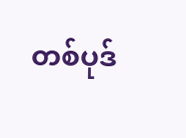တစ်ပုဒ်